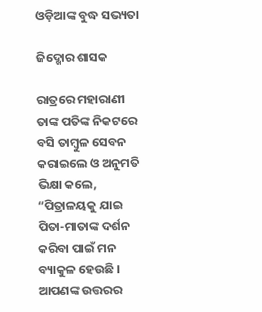ଓଡ଼ିଆଙ୍କ ବୁଦ୍ଧ ସଭ୍ୟତା

ଜିଦ୍ଖୋର ଶାସକ

ରାତ୍ରରେ ମହାରାଣୀ ତାଙ୍କ ପତିଙ୍କ ନିକଟରେ ବସି ତାମ୍ବୁଳ ସେବନ କରାଇଲେ ଓ ଅନୁମତି ଭିକ୍ଷା କଲେ, “ପିତ୍ରାଳୟକୁ ଯାଇ ପିତା-ମାତାଙ୍କ ଦର୍ଶନ କରିବା ପାଇଁ ମନ ବ୍ୟାକୁଳ ହେଉଛି । ଆପଣଙ୍କ ଉତ୍ତରର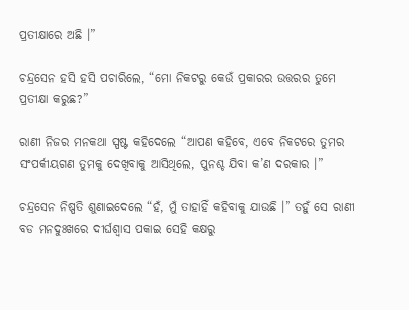ପ୍ରତୀକ୍ଷାରେ ଅଛି ।”

ଚନ୍ଦ୍ରସେନ ହସି ହସି ପଚାରିଲେ, “ମୋ ନିକଟରୁ କେଉଁ ପ୍ରକାରର ଉତ୍ତରର ତୁମେ ପ୍ରତୀକ୍ଷା କରୁଛ?”

ରାଣୀ ନିଜର ମନକଥା ସ୍ପଷ୍ଟ କହିଦେଲେ “ଆପଣ କହିବେ, ଏବେ ନିକଟରେ ତୁମର ସଂପର୍କୀୟଗଣ ତୁମକୁ ଦେଖିବାକୁ ଆସିଥିଲେ, ପୁନଶ୍ଚ ଯିବା କ’ଣ ଦରକାର ।”

ଚନ୍ଦ୍ରସେନ ନିଷ୍ପତି ଶୁଣାଇଦେଲେ “ହଁ, ମୁଁ ତାହାହିଁ କହିବାକୁ ଯାଉଛି ।” ତହୁଁ ସେ ରାଣୀ ବଡ ମନଦୁଃଖରେ ଦୀର୍ଘଶ୍ୱାସ ପକାଇ ସେହି କକ୍ଷରୁ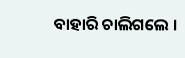ବାହାରି ଚାଲିଗଲେ ।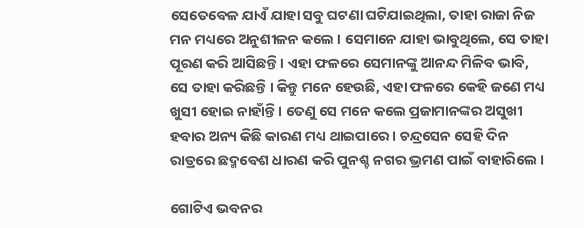ସେତେବେଳ ଯାଏଁ ଯାହା ସବୁ ଘଟଣା ଘଟିଯାଇଥିଲା, ତାହା ରାଜା ନିଜ ମନ ମଧ୍ୟରେ ଅନୁଶୀଳନ କଲେ । ସେମାନେ ଯାହା ଭାବୁଥିଲେ, ସେ ତାହା ପୂରଣ କରି ଆସିଛନ୍ତି । ଏହା ଫଳରେ ସେମାନଙ୍କୁ ଆନନ୍ଦ ମିଳିବ ଭାବି, ସେ ତାହା କରିଛନ୍ତି । କିନ୍ତୁ ମନେ ହେଉଛି, ଏହା ଫଳରେ କେହି ଜଣେ ମଧ୍ୟ ଖୁସୀ ହୋଇ ନାହାଁନ୍ତି । ତେଣୁ ସେ ମନେ କଲେ ପ୍ରଜାମାନଙ୍କର ଅସୁଖୀ ହବାର ଅନ୍ୟ କିଛି କାରଣ ମଧ୍ୟ ଥାଇପାରେ । ଚନ୍ଦ୍ରସେନ ସେହି ଦିନ ରାତ୍ରରେ ଛଦ୍ମବେଶ ଧାରଣ କରି ପୁନଶ୍ଚ ନଗର ଭ୍ରମଣ ପାଇଁ ବାହାରିଲେ ।

ଗୋଟିଏ ଭବନର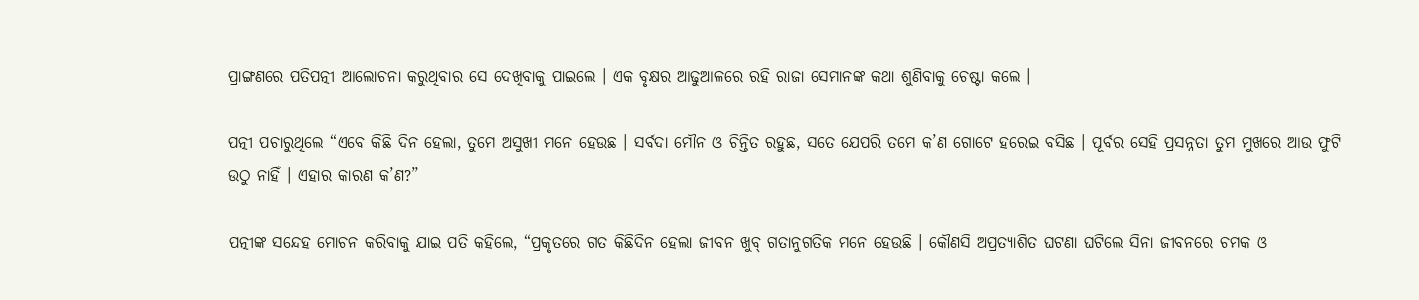ପ୍ରାଙ୍ଗଣରେ ପତିପତ୍ନୀ ଆଲୋଚନା କରୁଥିବାର ସେ ଦେଖିବାକୁ ପାଇଲେ । ଏକ ବୃକ୍ଷର ଆଢୁଆଳରେ ରହି ରାଜା ସେମାନଙ୍କ କଥା ଶୁଣିବାକୁ ଚେଷ୍ଟା କଲେ ।

ପତ୍ନୀ ପଚାରୁଥିଲେ “ଏବେ କିଛି ଦିନ ହେଲା, ତୁମେ ଅସୁଖୀ ମନେ ହେଉଛ । ସର୍ବଦା ମୌନ ଓ ଚିନ୍ତିତ ରହୁଛ, ସତେ ଯେପରି ତମେ କ’ଣ ଗୋଟେ ହରେଇ ବସିଛ । ପୂର୍ବର ସେହି ପ୍ରସନ୍ନତା ତୁମ ମୁଖରେ ଆଉ ଫୁଟି ଉଠୁ ନାହିଁ । ଏହାର କାରଣ କ’ଣ?”

ପତ୍ନୀଙ୍କ ସନ୍ଦେହ ମୋଚନ କରିବାକୁ ଯାଇ ପତି କହିଲେ, “ପ୍ରକୃତରେ ଗତ କିଛିଦିନ ହେଲା ଜୀବନ ଖୁବ୍ ଗତାନୁଗତିକ ମନେ ହେଉଛି । କୌଣସି ଅପ୍ରତ୍ୟାଶିତ ଘଟଣା ଘଟିଲେ ସିନା ଜୀବନରେ ଚମକ ଓ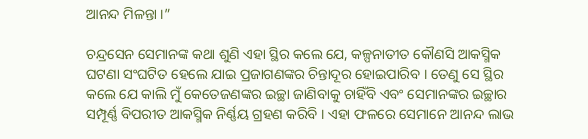ଆନନ୍ଦ ମିଳନ୍ତା ।”

ଚନ୍ଦ୍ରସେନ ସେମାନଙ୍କ କଥା ଶୁଣି ଏହା ସ୍ଥିର କଲେ ଯେ, କଳ୍ପନାତୀତ କୌଣସି ଆକସ୍ମିକ ଘଟଣା ସଂଘଟିତ ହେଲେ ଯାଇ ପ୍ରଜାଗଣଙ୍କର ଚିନ୍ତାଦୂର ହୋଇପାରିବ । ତେଣୁ ସେ ସ୍ଥିର କଲେ ଯେ କାଲି ମୁଁ କେତେଜଣଙ୍କର ଇଚ୍ଛା ଜାଣିବାକୁ ଚାହିଁବି ଏବଂ ସେମାନଙ୍କର ଇଚ୍ଛାର ସମ୍ପୂର୍ଣ୍ଣ ବିପରୀତ ଆକସ୍ମିକ ନିର୍ଣ୍ଣୟ ଗ୍ରହଣ କରିବି । ଏହା ଫଳରେ ସେମାନେ ଆନନ୍ଦ ଲାଭ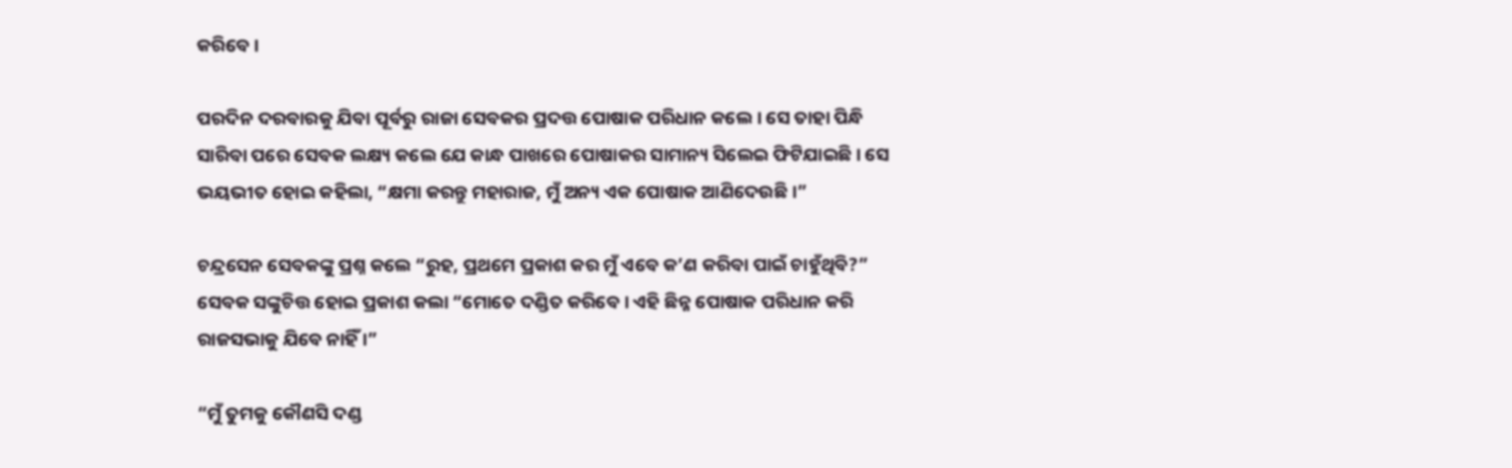କରିବେ ।

ପରଦିନ ଦରବାରକୁ ଯିବା ପୂର୍ବରୁ ରାଜା ସେବକର ପ୍ରଦତ୍ତ ପୋଷାକ ପରିଧାନ କଲେ । ସେ ତାହା ପିନ୍ଧି ସାରିବା ପରେ ସେବକ ଲକ୍ଷ୍ୟ କଲେ ଯେ କାନ୍ଧ ପାଖରେ ପୋଷାକର ସାମାନ୍ୟ ସିଲେଇ ଫିଟିଯାଇଛି । ସେ ଭୟଭୀତ ହୋଇ କହିଲା, “କ୍ଷମା କରନ୍ତୁ ମହାରାଜ, ମୁଁ ଅନ୍ୟ ଏକ ପୋଷାକ ଆଣିଦେଉଛି ।”

ଚନ୍ଦ୍ରସେନ ସେବକଙ୍କୁ ପ୍ରଶ୍ନ କଲେ “ରୁହ, ପ୍ରଥମେ ପ୍ରକାଶ କର ମୁଁ ଏବେ କ’ଣ କରିବା ପାଇଁ ଚାହୁଁଥିବି?” ସେବକ ସଙ୍କୁଚିତ୍ତ ହୋଇ ପ୍ରକାଶ କଲା “ମୋତେ ଦଣ୍ଡିତ କରିବେ । ଏହି ଛିନ୍ନ ପୋଷାକ ପରିଧାନ କରି ରାଜସଭାକୁ ଯିବେ ନାହିଁ ।”

“ମୁଁ ତୁମକୁ କୌଣସି ଦଣ୍ଡ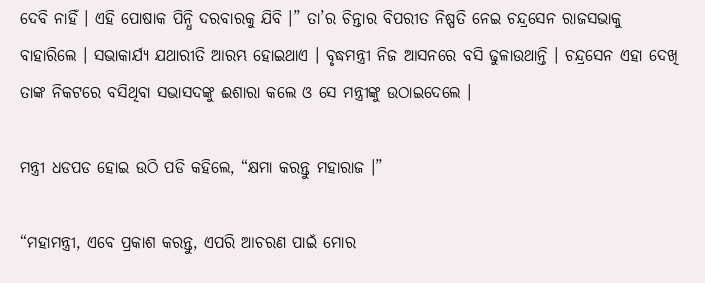ଦେବି ନାହିଁ । ଏହି ପୋଷାକ ପିନ୍ଧି ଦରବାରକୁ ଯିବି ।” ତା’ର ଚିନ୍ତାର ବିପରୀତ ନିଷ୍ପତି ନେଇ ଚନ୍ଦ୍ରସେନ ରାଜସଭାକୁ ବାହାରିଲେ । ସଭାକାର୍ଯ୍ୟ ଯଥାରୀତି ଆରମ୍ଭ ହୋଇଥାଏ । ବୃଦ୍ଧମନ୍ତ୍ରୀ ନିଜ ଆସନରେ ବସି ଢୁଳାଉଥାନ୍ତି । ଚନ୍ଦ୍ରସେନ ଏହା ଦେଖି ତାଙ୍କ ନିକଟରେ ବସିଥିବା ସଭାସଦଙ୍କୁ ଈଶାରା କଲେ ଓ ସେ ମନ୍ତ୍ରୀଙ୍କୁ ଉଠାଇଦେଲେ ।

ମନ୍ତ୍ରୀ ଧଡପଡ ହୋଇ ଉଠି ପଡି କହିଲେ, “କ୍ଷମା କରନ୍ତୁ ମହାରାଜ ।”

“ମହାମନ୍ତ୍ରୀ, ଏବେ ପ୍ରକାଶ କରନ୍ତୁ, ଏପରି ଆଚରଣ ପାଇଁ ମୋର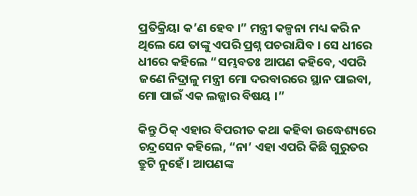ପ୍ରତିକ୍ରିୟା କ’ଣ ହେବ ।” ମନ୍ତ୍ରୀ କଳ୍ପନା ମଧ୍ୟ କରି ନ ଥିଲେ ଯେ ତାଙ୍କୁ ଏପରି ପ୍ରଶ୍ନ ପଚରାଯିବ । ସେ ଧୀରେ ଧୀରେ କହିଲେ “ସମ୍ଭବତଃ ଆପଣ କହିବେ, ଏପରି ଜଣେ ନିଦ୍ରାଳୁ ମନ୍ତ୍ରୀ ମୋ ଦରବାରରେ ସ୍ଥାନ ପାଇବା, ମୋ ପାଇଁ ଏକ ଲଜ୍ଜାର ବିଷୟ ।”

କିନ୍ତୁ ଠିକ୍ ଏହାର ବିପରୀତ କଥା କହିବା ଉଦ୍ଧେଶ୍ୟରେ ଚନ୍ଦ୍ରସେନ କହିଲେ, “ନା’ ଏହା ଏପରି କିଛି ଗୁରୁତର ତ୍ରୁଟି ନୁହେଁ । ଆପଣଙ୍କ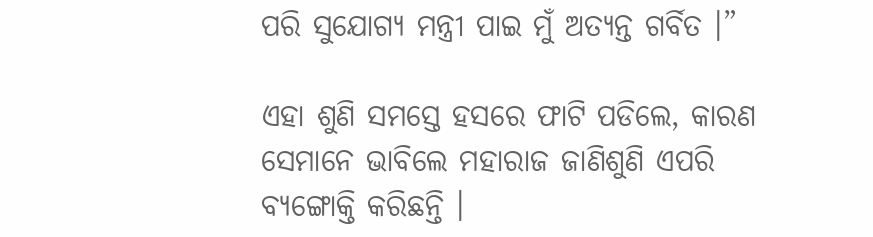ପରି ସୁଯୋଗ୍ୟ ମନ୍ତ୍ରୀ ପାଇ ମୁଁ ଅତ୍ୟନ୍ତ ଗର୍ବିତ ।”

ଏହା ଶୁଣି ସମସ୍ତେ ହସରେ ଫାଟି ପଡିଲେ, କାରଣ ସେମାନେ ଭାବିଲେ ମହାରାଜ ଜାଣିଶୁଣି ଏପରି ବ୍ୟଙ୍ଗୋକ୍ତି କରିଛନ୍ତି ।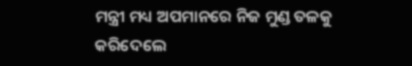ମନ୍ତ୍ରୀ ମଧ୍ୟ ଅପମାନରେ ନିଜ ମୁଣ୍ଡ ତଳକୁ କରିଦେଲେ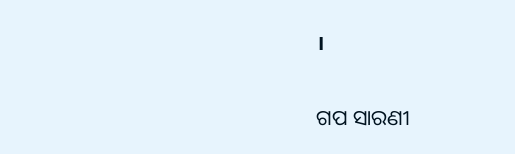।


ଗପ ସାରଣୀ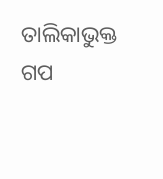ତାଲିକାଭୁକ୍ତ ଗପ